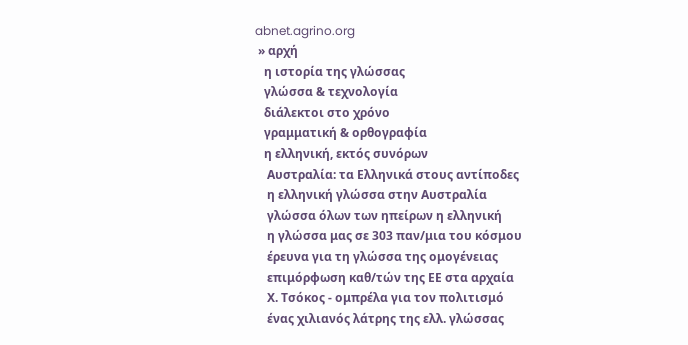abnet.agrino.org
 » αρχή
   η ιστορία της γλώσσας
   γλώσσα & τεχνολογία
   διάλεκτοι στο χρόνο
   γραμματική & ορθογραφία
   η ελληνική, εκτός συνόρων
    Αυστραλία: τα Ελληνικά στους αντίποδες
    η ελληνική γλώσσα στην Αυστραλία
    γλώσσα όλων των ηπείρων η ελληνική
    η γλώσσα μας σε 303 παν/μια του κόσμου
    έρευνα για τη γλώσσα της ομογένειας
    επιμόρφωση καθ/τών της ΕΕ στα αρχαία
    Χ. Τσόκος - ομπρέλα για τον πολιτισμό
    ένας χιλιανός λάτρης της ελλ. γλώσσας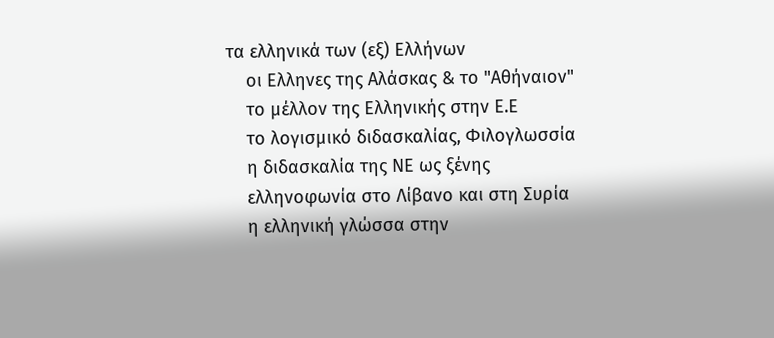τα ελληνικά των (εξ) Ελλήνων
    οι Ελληνες της Αλάσκας & το "Αθήναιον"
    το μέλλον της Ελληνικής στην Ε.Ε
    το λογισμικό διδασκαλίας, Φιλογλωσσία
    η διδασκαλία της ΝΕ ως ξένης
    ελληνοφωνία στο Λίβανο και στη Συρία
    η ελληνική γλώσσα στην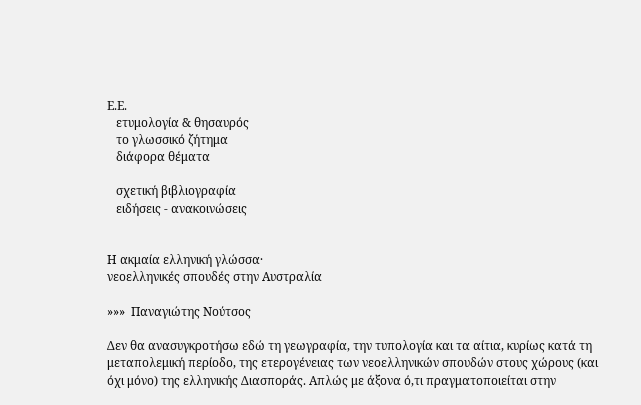Ε.Ε.
   ετυμολογία & θησαυρός
   το γλωσσικό ζήτημα
   διάφορα θέματα

   σχετική βιβλιογραφία
   ειδήσεις - ανακοινώσεις


Η ακμαία ελληνική γλώσσα·
νεοελληνικές σπουδές στην Αυστραλία

»»»  Παναγιώτης Νούτσος

Δεν θα ανασυγκροτήσω εδώ τη γεωγραφία, την τυπολογία και τα αίτια, κυρίως κατά τη μεταπολεμική περίοδο, της ετερογένειας των νεοελληνικών σπουδών στους χώρους (και όχι μόνο) της ελληνικής Διασποράς. Απλώς με άξονα ό,τι πραγματοποιείται στην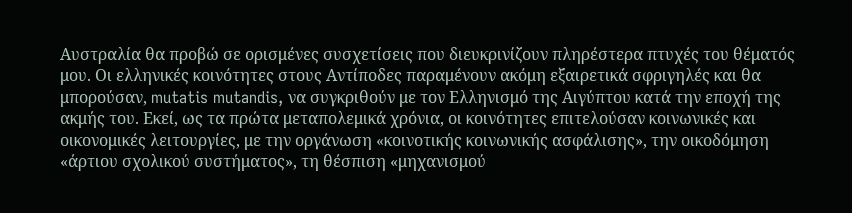Αυστραλία θα προβώ σε ορισμένες συσχετίσεις που διευκρινίζουν πληρέστερα πτυχές του θέματός μου. Οι ελληνικές κοινότητες στους Αντίποδες παραμένουν ακόμη εξαιρετικά σφριγηλές και θα μπορούσαν, mutatis mutandis, να συγκριθούν με τον Ελληνισμό της Αιγύπτου κατά την εποχή της ακμής του. Εκεί, ως τα πρώτα μεταπολεμικά χρόνια, οι κοινότητες επιτελούσαν κοινωνικές και οικονομικές λειτουργίες, με την οργάνωση «κοινοτικής κοινωνικής ασφάλισης», την οικοδόμηση «άρτιου σχολικού συστήματος», τη θέσπιση «μηχανισμού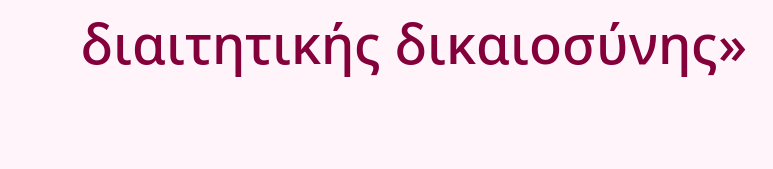διαιτητικής δικαιοσύνης»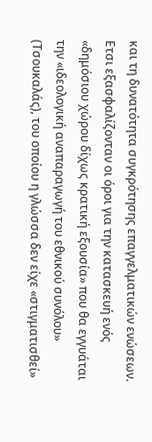και τη δυνατότητα συγκρότησης επαγγελματικών ενώσεων. Ετσι εξασφαλίζονταν οι όροι για την κατασκευή ενός «δημόσιου χώρου δίχως κρατική εξουσία» που θα εγγυάται την «ιδεολογική αναπαραγωγή του εθνικού συνόλου» (Τσουκαλάς), του οποίου η γλώσσα δεν είχε «στιγματισθεί»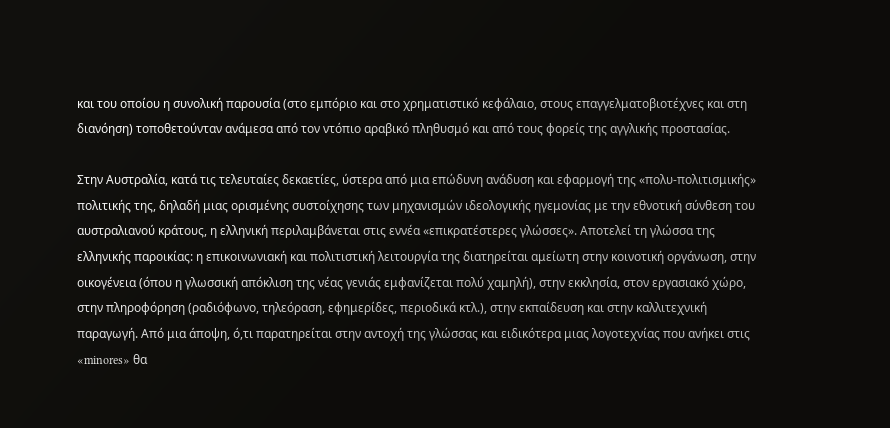και του οποίου η συνολική παρουσία (στο εμπόριο και στο χρηματιστικό κεφάλαιο, στους επαγγελματοβιοτέχνες και στη διανόηση) τοποθετούνταν ανάμεσα από τον ντόπιο αραβικό πληθυσμό και από τους φορείς της αγγλικής προστασίας.

Στην Αυστραλία, κατά τις τελευταίες δεκαετίες, ύστερα από μια επώδυνη ανάδυση και εφαρμογή της «πολυ-πολιτισμικής» πολιτικής της, δηλαδή μιας ορισμένης συστοίχησης των μηχανισμών ιδεολογικής ηγεμονίας με την εθνοτική σύνθεση του αυστραλιανού κράτους, η ελληνική περιλαμβάνεται στις εννέα «επικρατέστερες γλώσσες». Αποτελεί τη γλώσσα της ελληνικής παροικίας: η επικοινωνιακή και πολιτιστική λειτουργία της διατηρείται αμείωτη στην κοινοτική οργάνωση, στην οικογένεια (όπου η γλωσσική απόκλιση της νέας γενιάς εμφανίζεται πολύ χαμηλή), στην εκκλησία, στον εργασιακό χώρο, στην πληροφόρηση (ραδιόφωνο, τηλεόραση, εφημερίδες, περιοδικά κτλ.), στην εκπαίδευση και στην καλλιτεχνική παραγωγή. Από μια άποψη, ό,τι παρατηρείται στην αντοχή της γλώσσας και ειδικότερα μιας λογοτεχνίας που ανήκει στις «minores» θα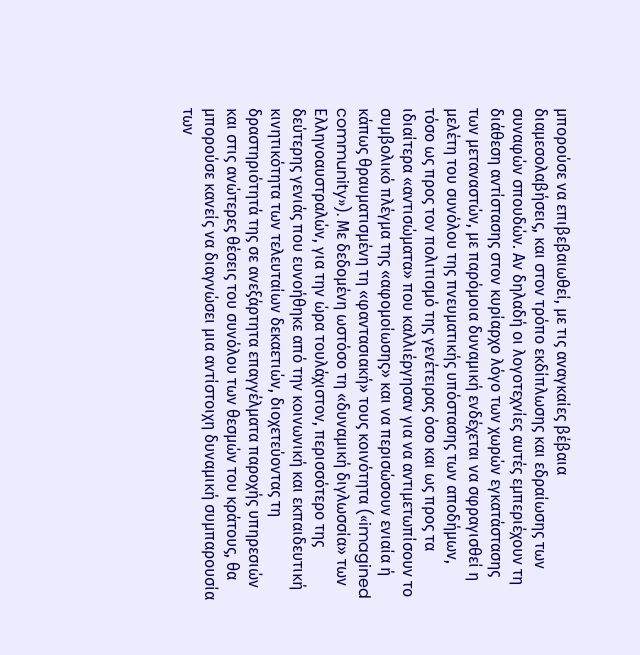μπορούσε να επιβεβαιωθεί, με τις αναγκαίες βέβαια διαμεσολαβήσεις, και στον τρόπο εκδίπλωσης και εδραίωσης των συναφών σπουδών. Αν δηλαδή οι λογοτεχνίες αυτές εμπεριέχουν τη διάθεση αντίστασης στον κυρίαρχο λόγο των χωρών εγκατάστασης των μεταναστών, με παρόμοια δυναμική ενδέχεται να σφραγισθεί η μελέτη του συνόλου της πνευματικής υπόστασης των αποδήμων, τόσο ως προς τον πολιτισμό της γενέτειρας όσο και ως προς τα ιδιαίτερα «αντισώματα» που καλλιέργησαν για να αντιμετωπίσουν το συμβολικό πλέγμα της «αφομοίωσης» και να περισώσουν ενιαία ή κάπως θραυματισμένη τη «φαντασιακή» τους κοινότητα («imagined community»). Με δεδομένη ωστόσο τη «δυναμική διγλωσσία» των Ελληνοαυστραλών, για την ώρα τουλάχιστον, περισσότερο της δεύτερης γενιάς που ευνοήθηκε από την κοινωνική και εκπαιδευτική κινητικότητα των τελευταίων δεκαετιών, διοχετεύοντας τη δραστηριότητά της σε ανεξάρτητα επαγγέλματα παροχής υπηρεσιών και στις ανώτερες θέσεις του συνόλου των θεσμών του κράτους, θα μπορούσε κανείς να διαγνώσει μια αντίστοιχη δυναμική συμπαρουσία των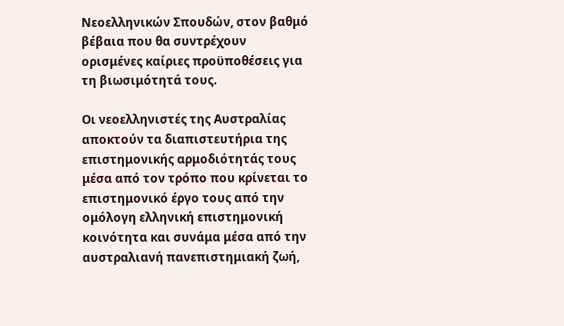Νεοελληνικών Σπουδών, στον βαθμό βέβαια που θα συντρέχουν ορισμένες καίριες προϋποθέσεις για τη βιωσιμότητά τους.

Οι νεοελληνιστές της Αυστραλίας αποκτούν τα διαπιστευτήρια της επιστημονικής αρμοδιότητάς τους μέσα από τον τρόπο που κρίνεται το επιστημονικό έργο τους από την ομόλογη ελληνική επιστημονική κοινότητα και συνάμα μέσα από την αυστραλιανή πανεπιστημιακή ζωή,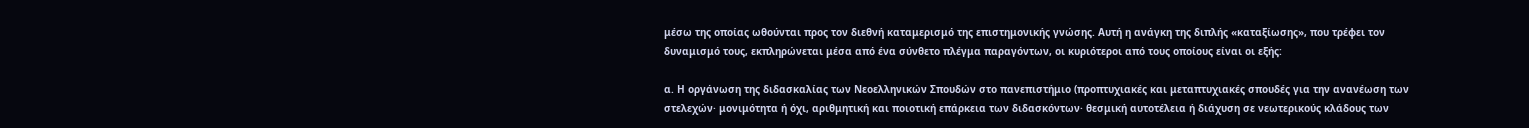μέσω της οποίας ωθούνται προς τον διεθνή καταμερισμό της επιστημονικής γνώσης. Αυτή η ανάγκη της διπλής «καταξίωσης», που τρέφει τον δυναμισμό τους, εκπληρώνεται μέσα από ένα σύνθετο πλέγμα παραγόντων, οι κυριότεροι από τους οποίους είναι οι εξής:

α. Η οργάνωση της διδασκαλίας των Νεοελληνικών Σπουδών στο πανεπιστήμιο (προπτυχιακές και μεταπτυχιακές σπουδές για την ανανέωση των στελεχών· μονιμότητα ή όχι, αριθμητική και ποιοτική επάρκεια των διδασκόντων· θεσμική αυτοτέλεια ή διάχυση σε νεωτερικούς κλάδους των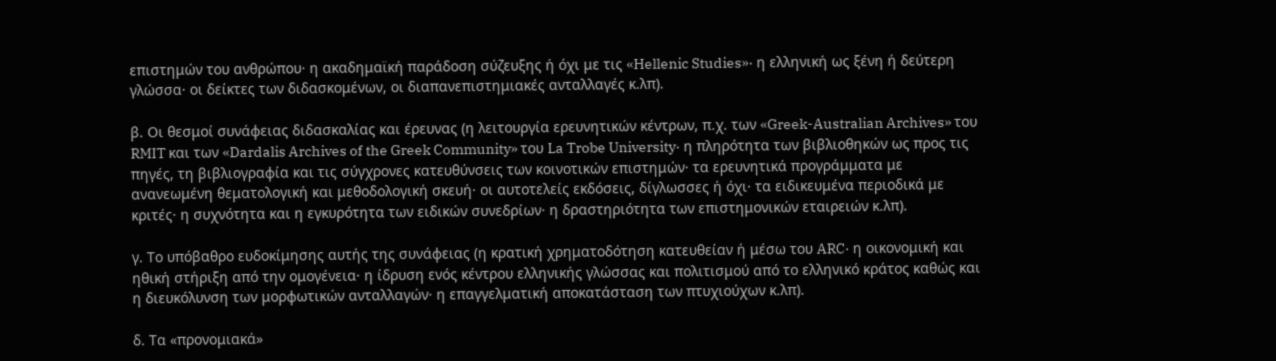επιστημών του ανθρώπου· η ακαδημαϊκή παράδοση σύζευξης ή όχι με τις «Hellenic Studies»· η ελληνική ως ξένη ή δεύτερη γλώσσα· οι δείκτες των διδασκομένων, οι διαπανεπιστημιακές ανταλλαγές κ.λπ).

β. Οι θεσμοί συνάφειας διδασκαλίας και έρευνας (η λειτουργία ερευνητικών κέντρων, π.χ. των «Greek-Australian Archives» του RMIT και των «Dardalis Archives of the Greek Community» του La Trobe University· η πληρότητα των βιβλιοθηκών ως προς τις πηγές, τη βιβλιογραφία και τις σύγχρονες κατευθύνσεις των κοινοτικών επιστημών· τα ερευνητικά προγράμματα με ανανεωμένη θεματολογική και μεθοδολογική σκευή· οι αυτοτελείς εκδόσεις, δίγλωσσες ή όχι· τα ειδικευμένα περιοδικά με κριτές· η συχνότητα και η εγκυρότητα των ειδικών συνεδρίων· η δραστηριότητα των επιστημονικών εταιρειών κ.λπ).

γ. Το υπόβαθρο ευδοκίμησης αυτής της συνάφειας (η κρατική χρηματοδότηση κατευθείαν ή μέσω του ARC· η οικονομική και ηθική στήριξη από την ομογένεια· η ίδρυση ενός κέντρου ελληνικής γλώσσας και πολιτισμού από το ελληνικό κράτος καθώς και η διευκόλυνση των μορφωτικών ανταλλαγών· η επαγγελματική αποκατάσταση των πτυχιούχων κ.λπ).

δ. Τα «προνομιακά»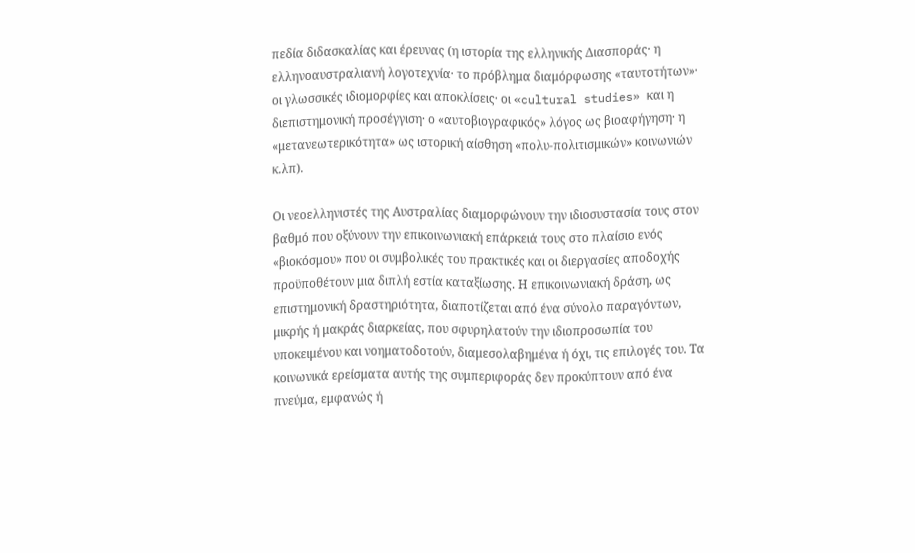πεδία διδασκαλίας και έρευνας (η ιστορία της ελληνικής Διασποράς· η ελληνοαυστραλιανή λογοτεχνία· το πρόβλημα διαμόρφωσης «ταυτοτήτων»· οι γλωσσικές ιδιομορφίες και αποκλίσεις· οι «cultural studies» και η διεπιστημονική προσέγγιση· ο «αυτοβιογραφικός» λόγος ως βιοαφήγηση· η «μετανεωτερικότητα» ως ιστορική αίσθηση «πολυ-πολιτισμικών» κοινωνιών κ.λπ).

Οι νεοελληνιστές της Αυστραλίας διαμορφώνουν την ιδιοσυστασία τους στον βαθμό που οξύνουν την επικοινωνιακή επάρκειά τους στο πλαίσιο ενός «βιοκόσμου» που οι συμβολικές του πρακτικές και οι διεργασίες αποδοχής προϋποθέτουν μια διπλή εστία καταξίωσης. Η επικοινωνιακή δράση, ως επιστημονική δραστηριότητα, διαποτίζεται από ένα σύνολο παραγόντων, μικρής ή μακράς διαρκείας, που σφυρηλατούν την ιδιοπροσωπία του υποκειμένου και νοηματοδοτούν, διαμεσολαβημένα ή όχι, τις επιλογές του. Τα κοινωνικά ερείσματα αυτής της συμπεριφοράς δεν προκύπτουν από ένα πνεύμα, εμφανώς ή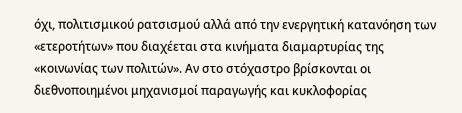όχι, πολιτισμικού ρατσισμού αλλά από την ενεργητική κατανόηση των «ετεροτήτων» που διαχέεται στα κινήματα διαμαρτυρίας της «κοινωνίας των πολιτών». Αν στο στόχαστρο βρίσκονται οι διεθνοποιημένοι μηχανισμοί παραγωγής και κυκλοφορίας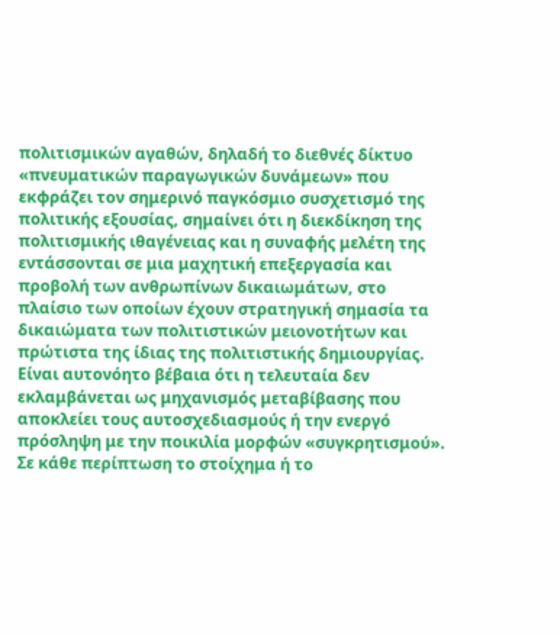πολιτισμικών αγαθών, δηλαδή το διεθνές δίκτυο «πνευματικών παραγωγικών δυνάμεων» που εκφράζει τον σημερινό παγκόσμιο συσχετισμό της πολιτικής εξουσίας, σημαίνει ότι η διεκδίκηση της πολιτισμικής ιθαγένειας και η συναφής μελέτη της εντάσσονται σε μια μαχητική επεξεργασία και προβολή των ανθρωπίνων δικαιωμάτων, στο πλαίσιο των οποίων έχουν στρατηγική σημασία τα δικαιώματα των πολιτιστικών μειονοτήτων και πρώτιστα της ίδιας της πολιτιστικής δημιουργίας. Είναι αυτονόητο βέβαια ότι η τελευταία δεν εκλαμβάνεται ως μηχανισμός μεταβίβασης που αποκλείει τους αυτοσχεδιασμούς ή την ενεργό πρόσληψη με την ποικιλία μορφών «συγκρητισμού». Σε κάθε περίπτωση το στοίχημα ή το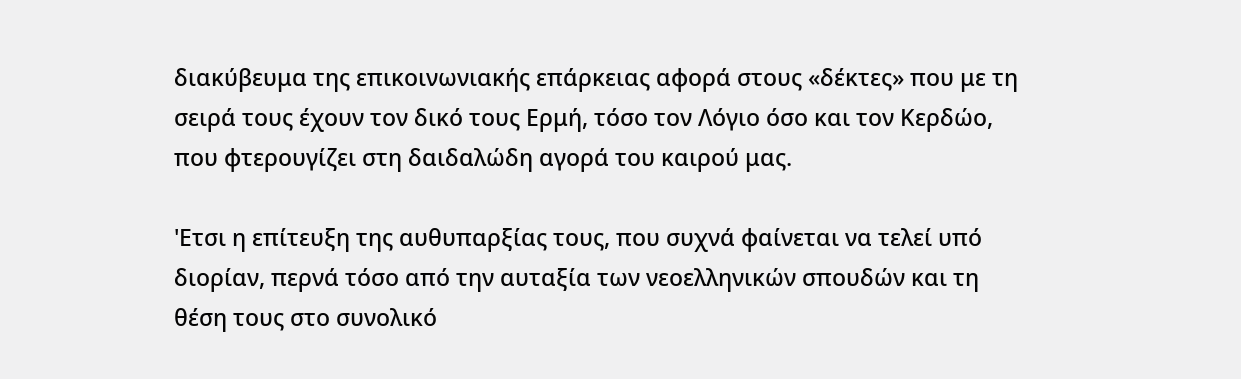διακύβευμα της επικοινωνιακής επάρκειας αφορά στους «δέκτες» που με τη σειρά τους έχουν τον δικό τους Ερμή, τόσο τον Λόγιο όσο και τον Κερδώο, που φτερουγίζει στη δαιδαλώδη αγορά του καιρού μας.

'Ετσι η επίτευξη της αυθυπαρξίας τους, που συχνά φαίνεται να τελεί υπό διορίαν, περνά τόσο από την αυταξία των νεοελληνικών σπουδών και τη θέση τους στο συνολικό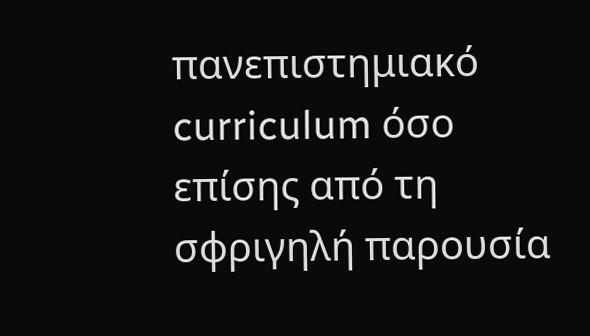πανεπιστημιακό curriculum όσο επίσης από τη σφριγηλή παρουσία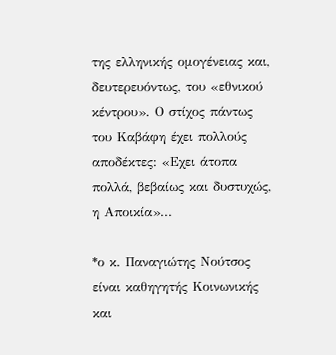της ελληνικής ομογένειας και, δευτερευόντως, του «εθνικού κέντρου». Ο στίχος πάντως του Καβάφη έχει πολλούς αποδέκτες: «Εχει άτοπα πολλά, βεβαίως και δυστυχώς, η Αποικία»...

*ο κ. Παναγιώτης Νούτσος είναι καθηγητής Κοινωνικής και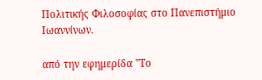Πολιτικής Φιλοσοφίας στο Πανεπιστήμιο Ιωαννίνων.

από την εφημερίδα "Το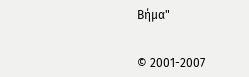Βήμα"


© 2001-2007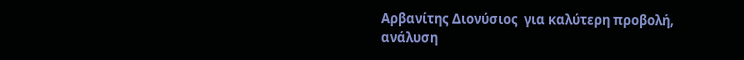Αρβανίτης Διονύσιος  για καλύτερη προβολή, ανάλυση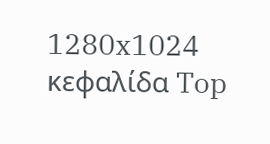1280x1024
κεφαλίδα Top